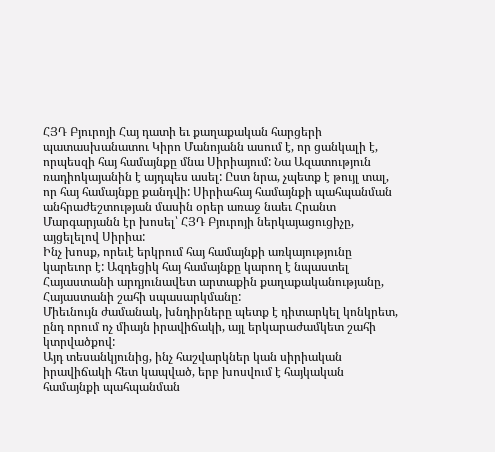ՀՅԴ Բյուրոյի Հայ դատի եւ քաղաքական հարցերի պատասխանատու Կիրո Մանոյանն ասում է, որ ցանկալի է, որպեսզի հայ համայնքը մնա Սիրիայում: Նա Ազատություն ռադիոկայանին է այդպես ասել: Ըստ նրա, չպետք է թույլ տալ, որ հայ համայնքը քանդվի: Սիրիահայ համայնքի պահպանման անհրաժեշտության մասին օրեր առաջ նաեւ Հրանտ Մարգարյանն էր խոսել՝ ՀՅԴ Բյուրոյի ներկայացուցիչը, այցելելով Սիրիա:
Ինչ խոսք, որեւէ երկրում հայ համայնքի առկայությունը կարեւոր է: Ազդեցիկ հայ համայնքը կարող է նպաստել Հայաստանի արդյունավետ արտաքին քաղաքականությանը, Հայաստանի շահի սպասարկմանը:
Միեւնույն ժամանակ, խնդիրները պետք է դիտարկել կոնկրետ, ընդ որում ոչ միայն իրավիճակի, այլ երկարաժամկետ շահի կտրվածքով:
Այդ տեսանկյունից, ինչ հաշվարկներ կան սիրիական իրավիճակի հետ կապված, երբ խոսվում է հայկական համայնքի պահպանման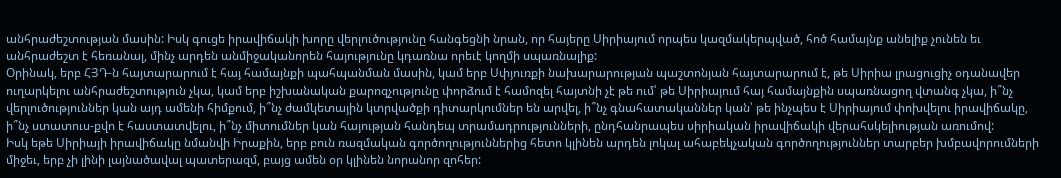անհրաժեշտության մասին: Իսկ գուցե իրավիճակի խորը վերլուծությունը հանգեցնի նրան, որ հայերը Սիրիայում որպես կազմակերպված, հոծ համայնք անելիք չունեն եւ անհրաժեշտ է հեռանալ, մինչ արդեն անմիջականորեն հայությունը կդառնա որեւէ կողմի սպառնալիք:
Օրինակ, երբ ՀՅԴ-ն հայտարարում է հայ համայնքի պահպանման մասին, կամ երբ Սփյուռքի նախարարության պաշտոնյան հայտարարում է, թե Սիրիա լրացուցիչ օդանավեր ուղարկելու անհրաժեշտություն չկա, կամ երբ իշխանական քարոզչությունը փորձում է համոզել հայտնի չէ թե ում՝ թե Սիրիայում հայ համայնքին սպառնացող վտանգ չկա, ի՞նչ վերլուծություններ կան այդ ամենի հիմքում, ի՞նչ ժամկետային կտրվածքի դիտարկումներ են արվել, ի՞նչ գնահատականներ կան՝ թե ինչպես է Սիրիայում փոխվելու իրավիճակը, ի՞նչ ստատուս-քվո է հաստատվելու, ի՞նչ միտումներ կան հայության հանդեպ տրամադրությունների, ընդհանրապես սիրիական իրավիճակի վերահսկելիության առումով:
Իսկ եթե Սիրիայի իրավիճակը նմանվի Իրաքին, երբ բուն ռազմական գործողություններից հետո կլինեն արդեն լոկալ ահաբեկչական գործողություններ տարբեր խմբավորումների միջեւ, երբ չի լինի լայնածավալ պատերազմ, բայց ամեն օր կլինեն նորանոր զոհեր: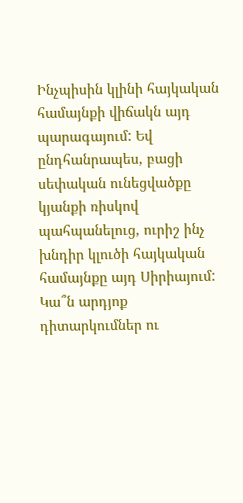Ինչպիսին կլինի հայկական համայնքի վիճակն այդ պարագայում: Եվ ընդհանրապես, բացի սեփական ունեցվածքը կյանքի ռիսկով պահպանելուց, ուրիշ ինչ խնդիր կլուծի հայկական համայնքը այդ Սիրիայում:
Կա՞ն արդյոք դիտարկումներ ու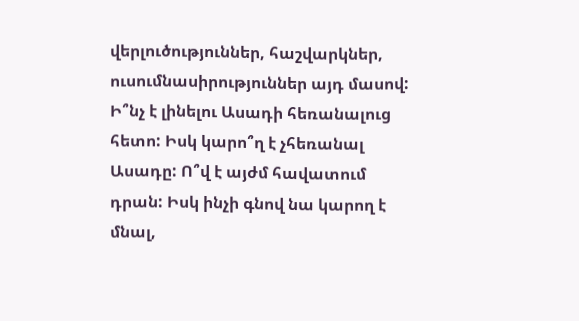վերլուծություններ, հաշվարկներ, ուսումնասիրություններ այդ մասով: Ի՞նչ է լինելու Ասադի հեռանալուց հետո: Իսկ կարո՞ղ է չհեռանալ Ասադը: Ո՞վ է այժմ հավատում դրան: Իսկ ինչի գնով նա կարող է մնալ,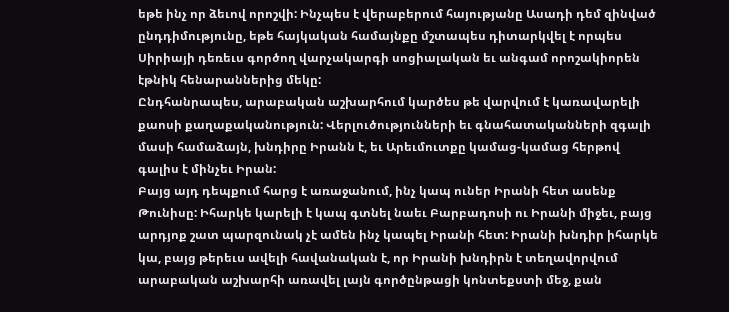եթե ինչ որ ձեւով որոշվի: Ինչպես է վերաբերում հայությանը Ասադի դեմ զինված ընդդիմությունը, եթե հայկական համայնքը մշտապես դիտարկվել է որպես Սիրիայի դեռեւս գործող վարչակարգի սոցիալական եւ անգամ որոշակիորեն էթնիկ հենարաններից մեկը:
Ընդհանրապես, արաբական աշխարհում կարծես թե վարվում է կառավարելի քաոսի քաղաքականություն: Վերլուծությունների եւ գնահատականների զգալի մասի համաձայն, խնդիրը Իրանն է, եւ Արեւմուտքը կամաց-կամաց հերթով գալիս է մինչեւ Իրան:
Բայց այդ դեպքում հարց է առաջանում, ինչ կապ ուներ Իրանի հետ ասենք Թունիսը: Իհարկե կարելի է կապ գտնել նաեւ Բարբադոսի ու Իրանի միջեւ, բայց արդյոք շատ պարզունակ չէ ամեն ինչ կապել Իրանի հետ: Իրանի խնդիր իհարկե կա, բայց թերեւս ավելի հավանական է, որ Իրանի խնդիրն է տեղավորվում արաբական աշխարհի առավել լայն գործընթացի կոնտեքստի մեջ, քան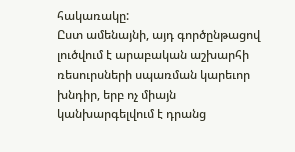հակառակը:
Ըստ ամենայնի, այդ գործընթացով լուծվում է արաբական աշխարհի ռեսուրսների սպառման կարեւոր խնդիր, երբ ոչ միայն կանխարգելվում է դրանց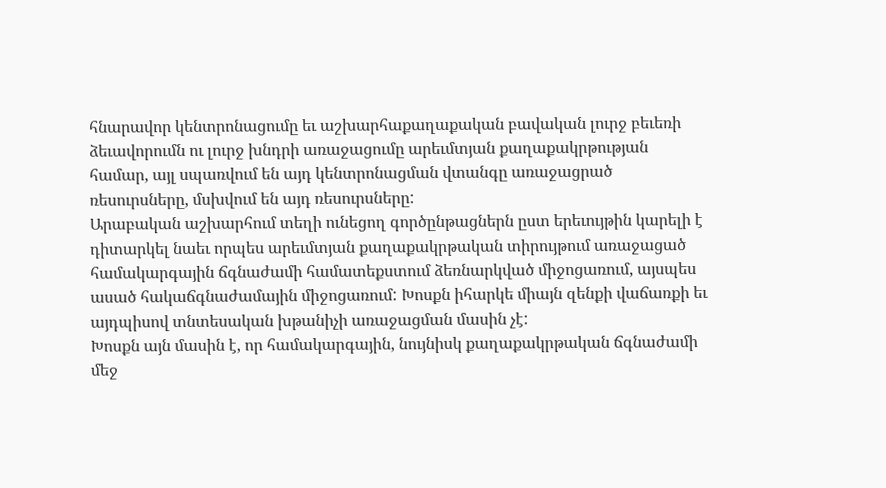հնարավոր կենտրոնացումը եւ աշխարհաքաղաքական բավական լուրջ բեւեռի ձեւավորումն ու լուրջ խնդրի առաջացումը արեւմտյան քաղաքակրթության համար, այլ սպառվում են այդ կենտրոնացման վտանգը առաջացրած ռեսուրսները, մսխվում են այդ ռեսուրսները:
Արաբական աշխարհում տեղի ունեցող գործընթացներն ըստ երեւույթին կարելի է դիտարկել նաեւ որպես արեւմտյան քաղաքակրթական տիրույթում առաջացած համակարգային ճգնաժամի համատեքստում ձեռնարկված միջոցառում, այսպես ասած հակաճգնաժամային միջոցառում: Խոսքն իհարկե միայն զենքի վաճառքի եւ այդպիսով տնտեսական խթանիչի առաջացման մասին չէ:
Խոսքն այն մասին է, որ համակարգային, նույնիսկ քաղաքակրթական ճգնաժամի մեջ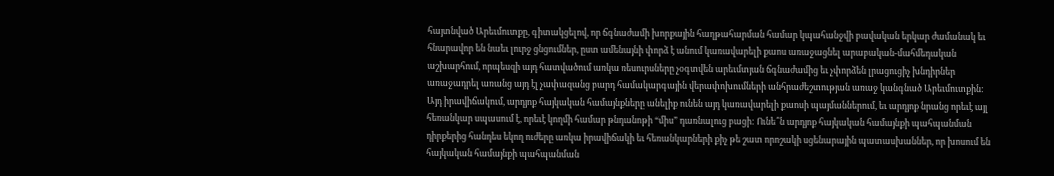հայտնված Արեւմուտքը, գիտակցելով, որ ճգնաժամի խորքային հաղթահարման համար կպահանջվի բավական երկար ժամանակ եւ հնարավոր են նաեւ լուրջ ցնցումներ, ըստ ամենայնի փորձ է անում կառավարելի քաոս առաջացնել արաբական-մահմեդական աշխարհում, որպեսզի այդ հատվածում առկա ռեսուրսները չօգտվեն արեւմտյան ճգնաժամից եւ չփորձեն լրացուցիչ խնդիրներ առաջադրել առանց այդ էլ չափազանց բարդ համակարգային վերափոխումների անհրաժեշտության առաջ կանգնած Արեւմուտքին:
Այդ իրավիճակում, արդյոք հայկական համայնքները անելիք ունեն այդ կառավարելի քաոսի պայմաններում, եւ արդյոք նրանց որեւէ այլ հեռանկար սպասում է, որեւէ կողմի համար թնդանոթի “միս” դառնալուց բացի: Ունե՞ն արդյոք հայկական համայնքի պահպանման դիրքերից հանդես եկող ուժերը առկա իրավիճակի եւ հեռանկարների քիչ թե շատ որոշակի սցենարային պատասխաններ, որ խոսում են հայկական համայնքի պահպանման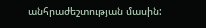անհրաժեշտության մասին: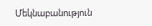Մեկնաբանություն